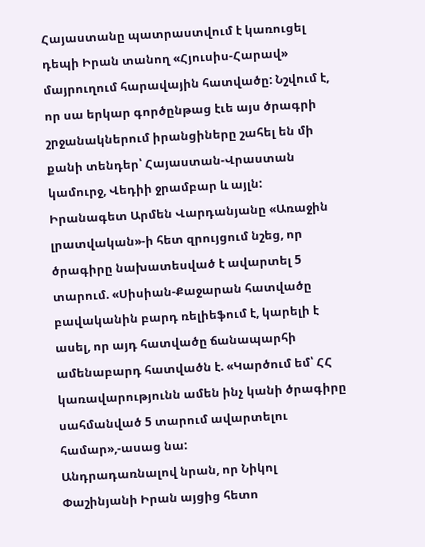Հայաստանը պատրաստվում է կառուցել դեպի Իրան տանող «Հյուսիս-Հարավ» մայրուղում հարավային հատվածը: Նշվում է, որ սա երկար գործընթաց էւե այս ծրագրի շրջանակներում իրանցիները շահել են մի քանի տենդեր՝ Հայաստան-Վրաստան կամուրջ, Վեդիի ջրամբար և այլն:
Իրանագետ Արմեն Վարդանյանը «Առաջին լրատվական»-ի հետ զրույցում նշեց, որ ծրագիրը նախատեսված է ավարտել 5 տարում. «Սիսիան-Քաջարան հատվածը բավականին բարդ ռելիեֆում է, կարելի է ասել, որ այդ հատվածը ճանապարհի ամենաբարդ հատվածն է. «Կարծում եմ՝ ՀՀ կառավարությունն ամեն ինչ կանի ծրագիրը սահմանված 5 տարում ավարտելու համար»,-ասաց նա:
Անդրադառնալով նրան, որ Նիկոլ Փաշինյանի Իրան այցից հետո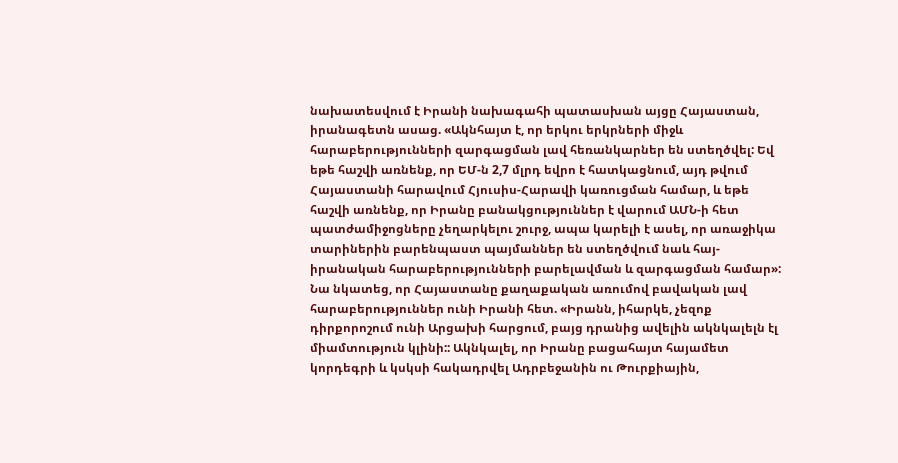նախատեսվում է Իրանի նախագահի պատասխան այցը Հայաստան, իրանագետն ասաց. «Ակնհայտ է, որ երկու երկրների միջև հարաբերությունների զարգացման լավ հեռանկարներ են ստեղծվել: Եվ եթե հաշվի առնենք, որ ԵՄ-ն 2,7 մլրդ եվրո է հատկացնում, այդ թվում Հայաստանի հարավում Հյուսիս-Հարավի կառուցման համար, և եթե հաշվի առնենք, որ Իրանը բանակցություններ է վարում ԱՄՆ-ի հետ պատժամիջոցները չեղարկելու շուրջ, ապա կարելի է ասել, որ առաջիկա տարիներին բարենպաստ պայմաններ են ստեղծվում նաև հայ-իրանական հարաբերությունների բարելավման և զարգացման համար»:
Նա նկատեց, որ Հայաստանը քաղաքական առումով բավական լավ հարաբերություններ ունի Իրանի հետ. «Իրանն, իհարկե, չեզոք դիրքորոշում ունի Արցախի հարցում, բայց դրանից ավելին ակնկալելն էլ միամտություն կլինի:: Ակնկալել, որ Իրանը բացահայտ հայամետ կորդեգրի և կսկսի հակադրվել Ադրբեջանին ու Թուրքիային,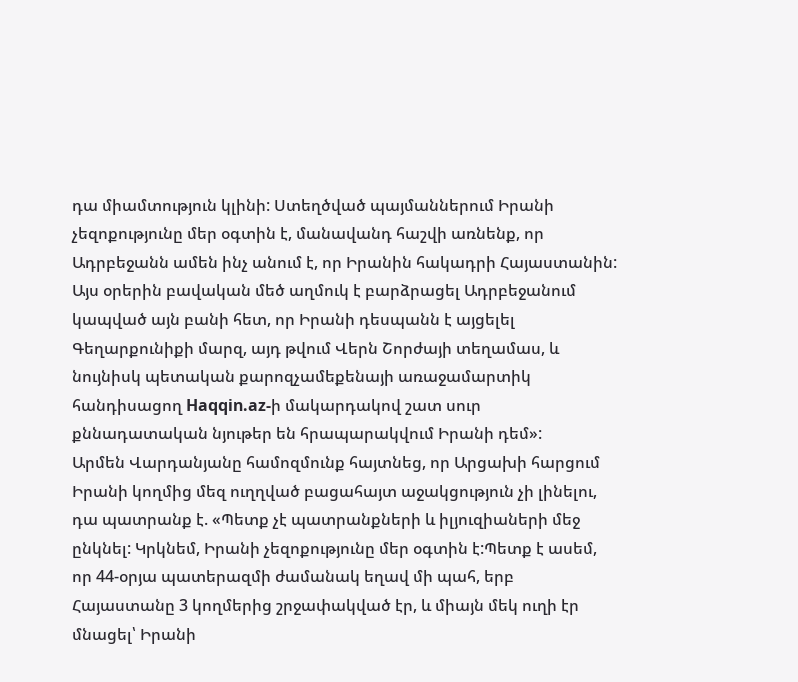դա միամտություն կլինի: Ստեղծված պայմաններում Իրանի չեզոքությունը մեր օգտին է, մանավանդ հաշվի առնենք, որ Ադրբեջանն ամեն ինչ անում է, որ Իրանին հակադրի Հայաստանին: Այս օրերին բավական մեծ աղմուկ է բարձրացել Ադրբեջանում կապված այն բանի հետ, որ Իրանի դեսպանն է այցելել Գեղարքունիքի մարզ, այդ թվում Վերն Շորժայի տեղամաս, և նույնիսկ պետական քարոզչամեքենայի առաջամարտիկ հանդիսացող Haqqin.az-ի մակարդակով շատ սուր քննադատական նյութեր են հրապարակվում Իրանի դեմ»:
Արմեն Վարդանյանը համոզմունք հայտնեց, որ Արցախի հարցում Իրանի կողմից մեզ ուղղված բացահայտ աջակցություն չի լինելու, դա պատրանք է. «Պետք չէ պատրանքների և իլյուզիաների մեջ ընկնել: Կրկնեմ, Իրանի չեզոքությունը մեր օգտին է:Պետք է ասեմ, որ 44-օրյա պատերազմի ժամանակ եղավ մի պահ, երբ Հայաստանը 3 կողմերից շրջափակված էր, և միայն մեկ ուղի էր մնացել՝ Իրանի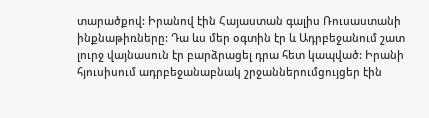տարածքով: Իրանով էին Հայաստան գալիս Ռուսաստանի ինքնաթիռները: Դա ևս մեր օգտին էր և Ադրբեջանում շատ լուրջ վայնասուն էր բարձրացել դրա հետ կապված: Իրանի հյուսիսում ադրբեջանաբնակ շրջաններումցույցեր էին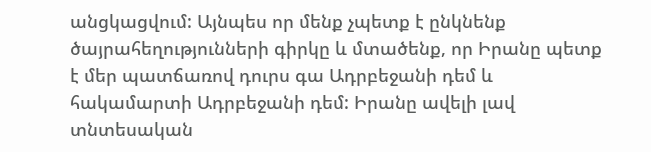անցկացվում: Այնպես որ մենք չպետք է ընկնենք ծայրահեղությունների գիրկը և մտածենք, որ Իրանը պետք է մեր պատճառով դուրս գա Ադրբեջանի դեմ և հակամարտի Ադրբեջանի դեմ: Իրանը ավելի լավ տնտեսական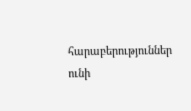հարաբերություններ ունի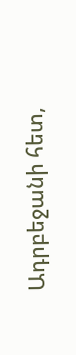Ադրբեջանի հետ,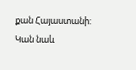քան Հայաստանի: Կան նաև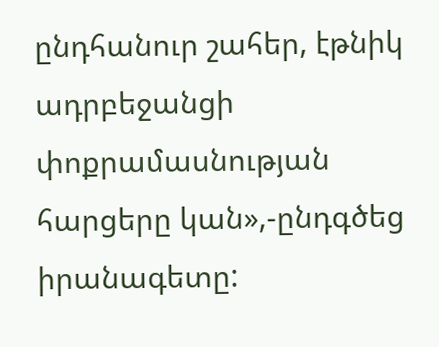ընդհանուր շահեր, էթնիկ ադրբեջանցի փոքրամասնության հարցերը կան»,-ընդգծեց իրանագետը: